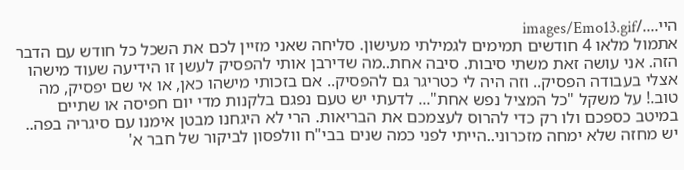היי..../images/Emo13.gif
אתמול מלאו 4 חודשים תמימים לגמילתי מעישון. סליחה שאני מזיין לכם את השכל כל חודש עם הדבר הזה. אני עושה זאת משתי סיבות. סיבה אחת..מה שדירבן אותי להפסיק לעשן זו הידיעה שעוד מישהו אצלי בעבודה הפסיק.. וזה היה לי כטריגר גם להפסיק.. אם בזכותי מישהו כאן, או אי שם יפסיק, מה טוב.! על משקל "כל המציל נפש אחת"... לדעתי יש טעם נפגם בלקנות מדי יום חפיסה או שתיים במיטב כספכם ולו רק כדי להרוס לעצמכם את הבריאות. הרי לא היגחנו מבטן אימנו עם סיגריה בפה.. יש מחזה שלא ימחה מזכרוני..הייתי לפני כמה שנים בבי"ח וולפסון לביקור של חבר א'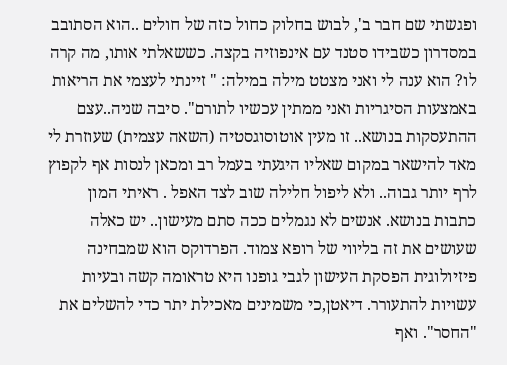ופגשתי שם חבר ב', לבוש בחלוק כחול כזה של חולים ..הוא הסתובב במסדרון כשבידו סטנד עם אינפוזיה בקצה. כששאלתי אותו, מה קרה לו? הוא ענה לי ואני מצטט מילה במילה: " זיינתי לעצמי את הריאות באמצעות הסיגריות ואני ממתין עכשיו לתורם". סיבה שניה..עצם ההתעסקות בנושא.. זו מעין אוטוסוגסטיה (השאה עצמית) שעוזרת לי מאד להישאר במקום שאליו היגעתי בעמל רב ומכאן לנסות אף לקפוץ לרף יותר גבוה.. ולא ליפול חלילה שוב לצד האפל . ראיתי המון כתבות בנושא. אנשים לא נגמלים ככה סתם מעישון.. יש כאלה שעושים את זה בליווי של רופא צמוד. הפרדוקס הוא שמבחינה פיזיולוגית הפסקת העישון לגבי גופנו היא טראומה קשה ובעיות עשויות להתעורר. דיאטן,כי משמינים מאכילת יתר כדי להשלים את "החסר". ואף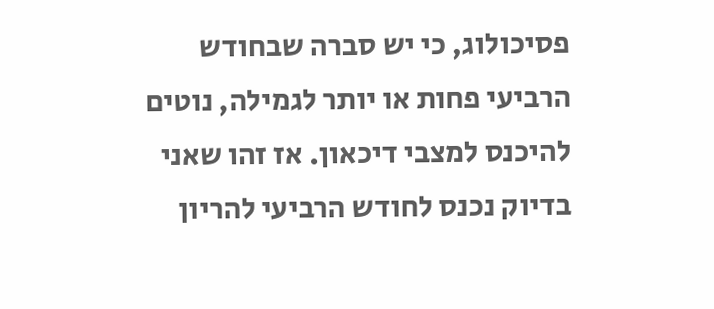פסיכולוג, כי יש סברה שבחודש הרביעי פחות או יותר לגמילה, נוטים להיכנס למצבי דיכאון. אז זהו שאני בדיוק נכנס לחודש הרביעי להריון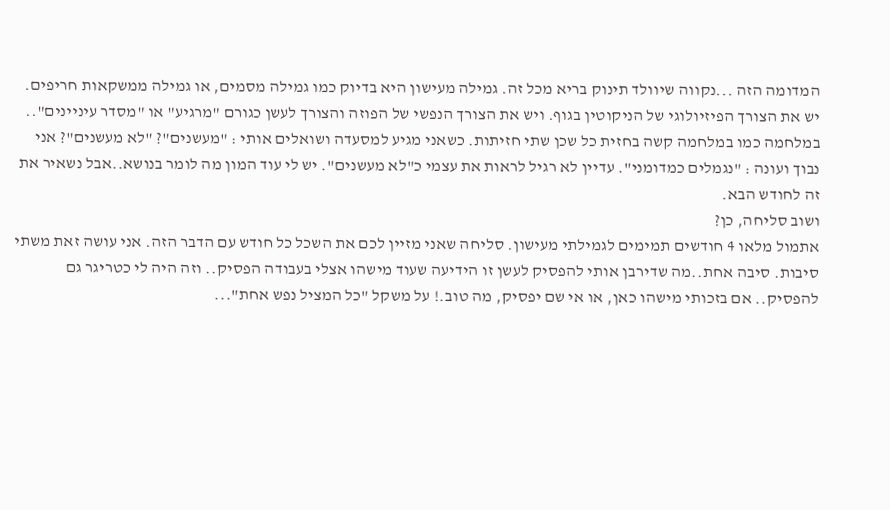המדומה הזה ...נקווה שיוולד תינוק בריא מכל זה. גמילה מעישון היא בדיוק כמו גמילה מסמים, או גמילה ממשקאות חריפים. יש את הצורך הפיזיולוגי של הניקוטין בגוף. ויש את הצורך הנפשי של הפוזה והצורך לעשן כגורם "מרגיע" או "מסדר עיניינים".. במלחמה כמו במלחמה קשה בחזית כל שכן שתי חזיתות. כשאני מגיע למסעדה ושואלים אותי : "מעשנים"? "לא מעשנים"? אני נבוך ועונה : "נגמלים כמדומני". עדיין לא רגיל לראות את עצמי כ"לא מעשנים". יש לי עוד המון מה לומר בנושא..אבל נשאיר את זה לחודש הבא.
ושוב סליחה, כן?
אתמול מלאו 4 חודשים תמימים לגמילתי מעישון. סליחה שאני מזיין לכם את השכל כל חודש עם הדבר הזה. אני עושה זאת משתי סיבות. סיבה אחת..מה שדירבן אותי להפסיק לעשן זו הידיעה שעוד מישהו אצלי בעבודה הפסיק.. וזה היה לי כטריגר גם להפסיק.. אם בזכותי מישהו כאן, או אי שם יפסיק, מה טוב.! על משקל "כל המציל נפש אחת"...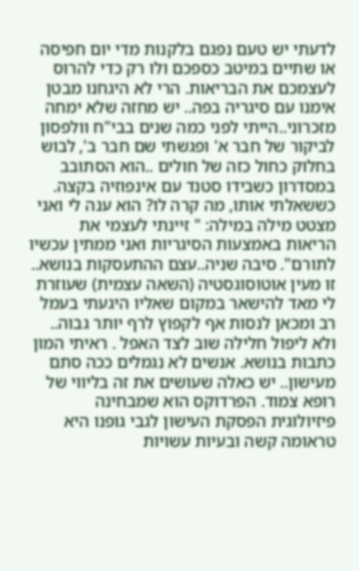לדעתי יש טעם נפגם בלקנות מדי יום חפיסה או שתיים במיטב כספכם ולו רק כדי להרוס לעצמכם את הבריאות. הרי לא היגחנו מבטן אימנו עם סיגריה בפה.. יש מחזה שלא ימחה מזכרוני..הייתי לפני כמה שנים בבי"ח וולפסון לביקור של חבר א' ופגשתי שם חבר ב', לבוש בחלוק כחול כזה של חולים ..הוא הסתובב במסדרון כשבידו סטנד עם אינפוזיה בקצה. כששאלתי אותו, מה קרה לו? הוא ענה לי ואני מצטט מילה במילה: " זיינתי לעצמי את הריאות באמצעות הסיגריות ואני ממתין עכשיו לתורם". סיבה שניה..עצם ההתעסקות בנושא.. זו מעין אוטוסוגסטיה (השאה עצמית) שעוזרת לי מאד להישאר במקום שאליו היגעתי בעמל רב ומכאן לנסות אף לקפוץ לרף יותר גבוה.. ולא ליפול חלילה שוב לצד האפל . ראיתי המון כתבות בנושא. אנשים לא נגמלים ככה סתם מעישון.. יש כאלה שעושים את זה בליווי של רופא צמוד. הפרדוקס הוא שמבחינה פיזיולוגית הפסקת העישון לגבי גופנו היא טראומה קשה ובעיות עשויות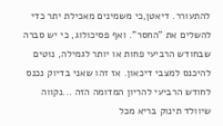להתעורר. דיאטן,כי משמינים מאכילת יתר כדי להשלים את "החסר". ואף פסיכולוג, כי יש סברה שבחודש הרביעי פחות או יותר לגמילה, נוטים להיכנס למצבי דיכאון. אז זהו שאני בדיוק נכנס לחודש הרביעי להריון המדומה הזה ...נקווה שיוולד תינוק בריא מכל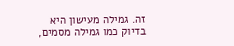זה. גמילה מעישון היא בדיוק כמו גמילה מסמים,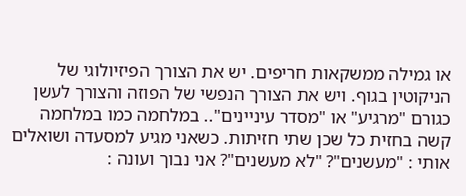או גמילה ממשקאות חריפים. יש את הצורך הפיזיולוגי של הניקוטין בגוף. ויש את הצורך הנפשי של הפוזה והצורך לעשן כגורם "מרגיע" או "מסדר עיניינים".. במלחמה כמו במלחמה קשה בחזית כל שכן שתי חזיתות. כשאני מגיע למסעדה ושואלים אותי : "מעשנים"? "לא מעשנים"? אני נבוך ועונה :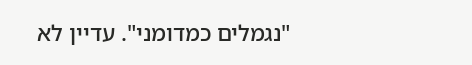"נגמלים כמדומני". עדיין לא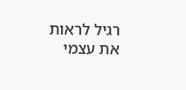רגיל לראות את עצמי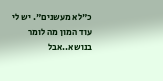כ"לא מעשנים". יש לי עוד המון מה לומר בנושא..אבל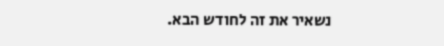נשאיר את זה לחודש הבא.